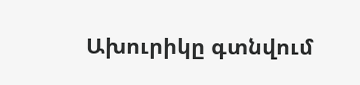Ախուրիկը գտնվում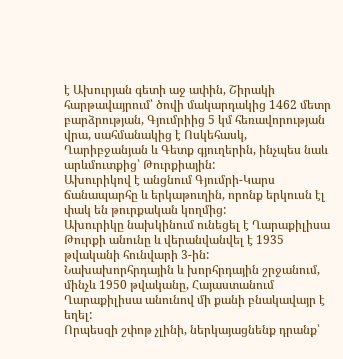է Ախուրյան գետի աջ ափին, Շիրակի հարթավայրում՝ ծովի մակարդակից 1462 մետր բարձրության, Գյումրիից 5 կմ հեռավորության վրա, սահմանակից է Ոսկեհասկ, Ղարիբջանյան և Գետք գյուղերին, ինչպես նաև արևմուտքից՝ Թուրքիային:
Ախուրիկով է անցնում Գյումրի-Կարս ճանապարհը և երկաթուղին, որոնք երկուսն էլ փակ են թուրքական կողմից:
Ախուրիկը նախկինում ունեցել է Ղարաքիլիսա Թուրքի անունը և վերանվանվել է 1935 թվականի հունվարի 3-ին:
Նախախորհրդային և խորհրդային շրջանում, մինչև 1950 թվականը, Հայաստանում Ղարաքիլիսա անունով մի քանի բնակավայր է եղել:
Որպեսզի շփոթ չլինի, ներկայացնենք դրանք՝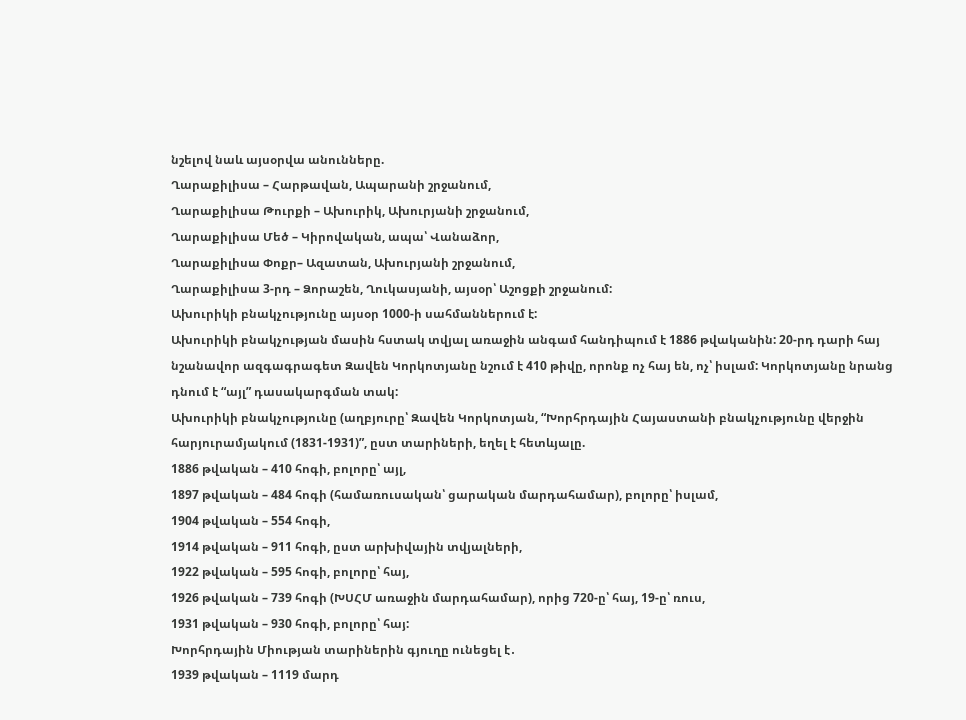նշելով նաև այսօրվա անունները.
Ղարաքիլիսա – Հարթավան, Ապարանի շրջանում,
Ղարաքիլիսա Թուրքի – Ախուրիկ, Ախուրյանի շրջանում,
Ղարաքիլիսա Մեծ – Կիրովական, ապա՝ Վանաձոր,
Ղարաքիլիսա Փոքր– Ազատան, Ախուրյանի շրջանում,
Ղարաքիլիսա 3-րդ – Ձորաշեն, Ղուկասյանի, այսօր՝ Աշոցքի շրջանում:
Ախուրիկի բնակչությունը այսօր 1000-ի սահմաններում է:
Ախուրիկի բնակչության մասին հստակ տվյալ առաջին անգամ հանդիպում է 1886 թվականին: 20-րդ դարի հայ նշանավոր ազգագրագետ Զավեն Կորկոտյանը նշում է 410 թիվը, որոնք ոչ հայ են, ոչ՝ իսլամ: Կորկոտյանը նրանց դնում է “այլ” դասակարգման տակ:
Ախուրիկի բնակչությունը (աղբյուրը՝ Զավեն Կորկոտյան, “Խորհրդային Հայաստանի բնակչությունը վերջին հարյուրամյակում (1831-1931)”, ըստ տարիների, եղել է հետևյալը.
1886 թվական – 410 հոգի, բոլորը՝ այլ,
1897 թվական – 484 հոգի (համառուսական՝ ցարական մարդահամար), բոլորը՝ իսլամ,
1904 թվական – 554 հոգի,
1914 թվական – 911 հոգի, ըստ արխիվային տվյալների,
1922 թվական – 595 հոգի, բոլորը՝ հայ,
1926 թվական – 739 հոգի (ԽՍՀՄ առաջին մարդահամար), որից 720-ը՝ հայ, 19-ը՝ ռուս,
1931 թվական – 930 հոգի, բոլորը՝ հայ:
Խորհրդային Միության տարիներին գյուղը ունեցել է․
1939 թվական – 1119 մարդ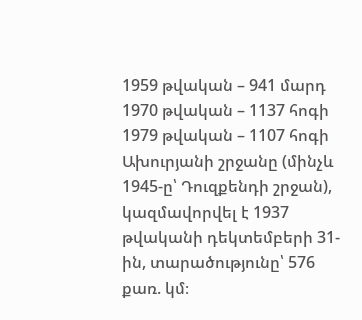1959 թվական – 941 մարդ
1970 թվական – 1137 հոգի
1979 թվական – 1107 հոգի
Ախուրյանի շրջանը (մինչև 1945-ը՝ Դուզքենդի շրջան), կազմավորվել է 1937 թվականի դեկտեմբերի 31-ին, տարածությունը՝ 576 քառ. կմ։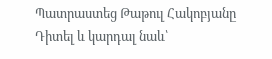Պատրաստեց Թաթուլ Հակոբյանը
Դիտել և կարդալ նաև՝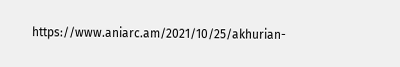https://www.aniarc.am/2021/10/25/akhurian-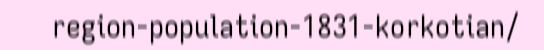region-population-1831-korkotian/